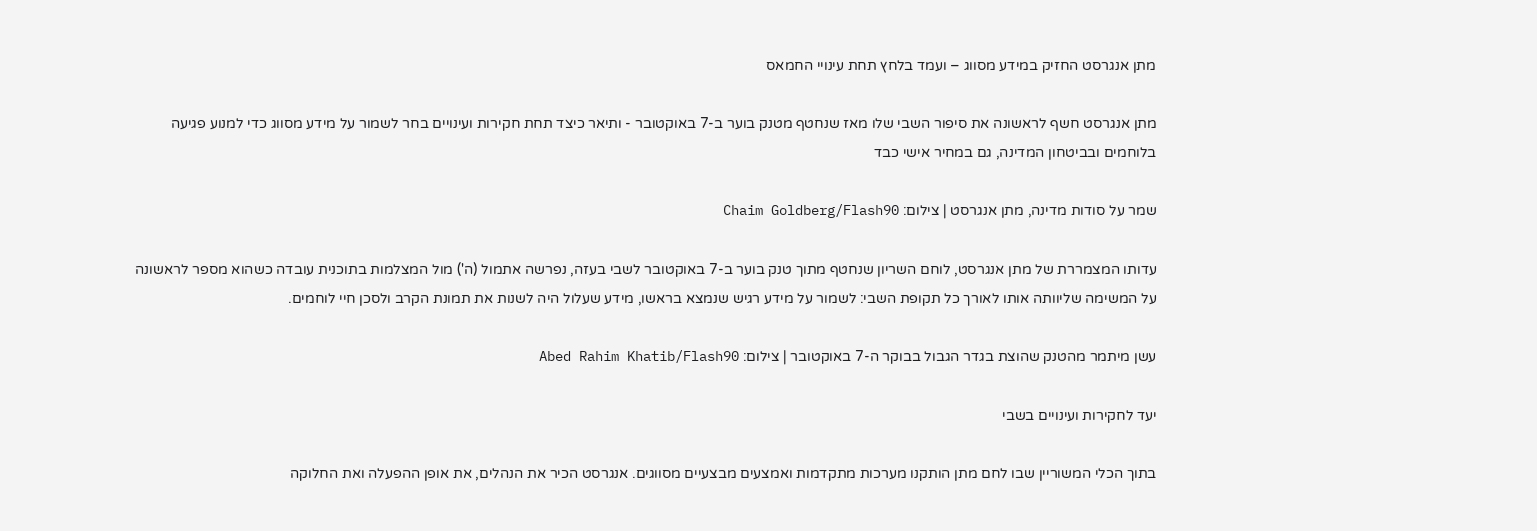מתן אנגרסט החזיק במידע מסווג – ועמד בלחץ תחת עינויי החמאס

מתן אנגרסט חשף לראשונה את סיפור השבי שלו מאז שנחטף מטנק בוער ב-7 באוקטובר - ותיאר כיצד תחת חקירות ועינויים בחר לשמור על מידע מסווג כדי למנוע פגיעה בלוחמים ובביטחון המדינה, גם במחיר אישי כבד

שמר על סודות מדינה, מתן אנגרסט | צילום: Chaim Goldberg/Flash90

עדותו המצמררת של מתן אנגרסט, לוחם השריון שנחטף מתוך טנק בוער ב-7 באוקטובר לשבי בעזה, נפרשה אתמול (ה') מול המצלמות בתוכנית עובדה כשהוא מספר לראשונה על המשימה שליוותה אותו לאורך כל תקופת השבי: לשמור על מידע רגיש שנמצא בראשו, מידע שעלול היה לשנות את תמונת הקרב ולסכן חיי לוחמים.

עשן מיתמר מהטנק שהוצת בגדר הגבול בבוקר ה-7 באוקטובר | צילום: Abed Rahim Khatib/Flash90

יעד לחקירות ועינויים בשבי

בתוך הכלי המשוריין שבו לחם מתן הותקנו מערכות מתקדמות ואמצעים מבצעיים מסווגים. אנגרסט הכיר את הנהלים, את אופן ההפעלה ואת החלוקה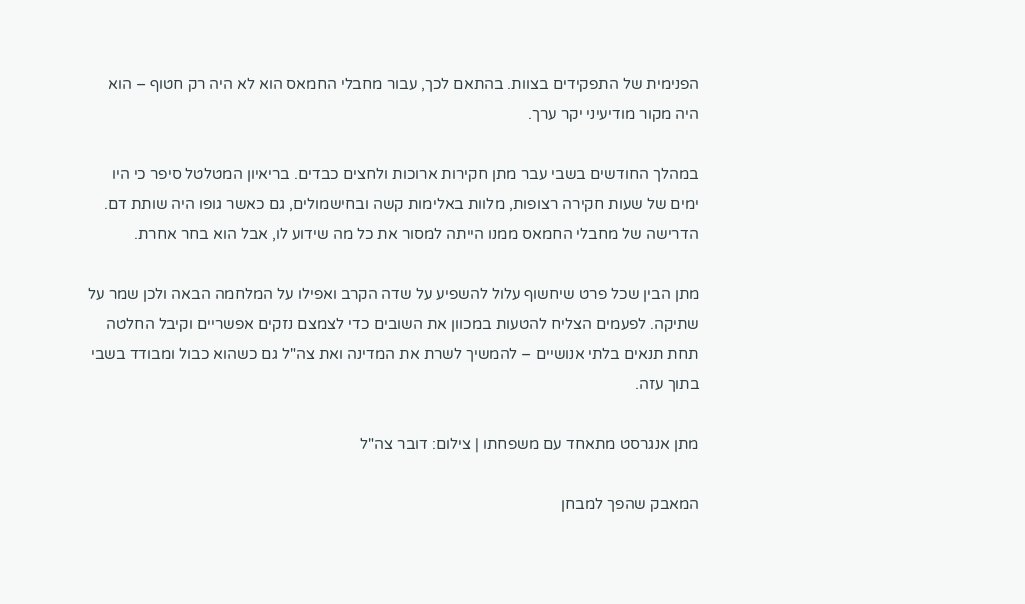הפנימית של התפקידים בצוות. בהתאם לכך, עבור מחבלי החמאס הוא לא היה רק חטוף – הוא היה מקור מודיעיני יקר ערך.

במהלך החודשים בשבי עבר מתן חקירות ארוכות ולחצים כבדים. בריאיון המטלטל סיפר כי היו ימים של שעות חקירה רצופות, מלוות באלימות קשה ובחישמולים, גם כאשר גופו היה שותת דם. הדרישה של מחבלי החמאס ממנו הייתה למסור את כל מה שידוע לו, אבל הוא בחר אחרת.

מתן הבין שכל פרט שיחשוף עלול להשפיע על שדה הקרב ואפילו על המלחמה הבאה ולכן שמר על שתיקה. לפעמים הצליח להטעות במכוון את השובים כדי לצמצם נזקים אפשריים וקיבל החלטה תחת תנאים בלתי אנושיים – להמשיך לשרת את המדינה ואת צה"ל גם כשהוא כבול ומבודד בשבי בתוך עזה.

מתן אנגרסט מתאחד עם משפחתו | צילום: דובר צה"ל

המאבק שהפך למבחן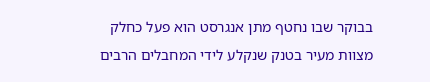בבוקר שבו נחטף מתן אנגרסט הוא פעל כחלק מצוות מעיר בטנק שנקלע לידי המחבלים הרבים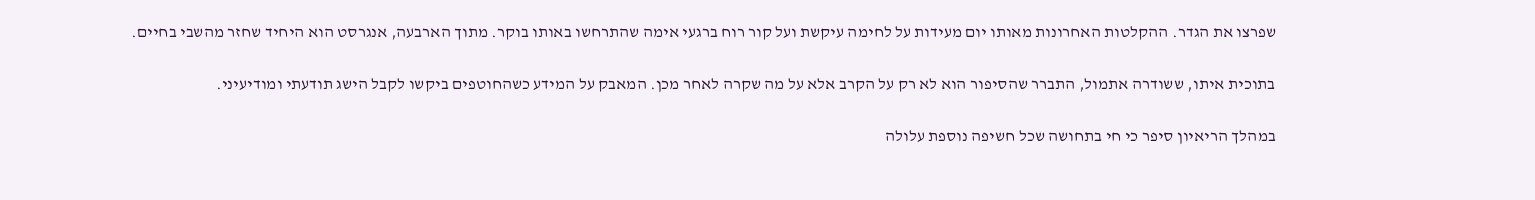שפרצו את הגדר. ההקלטות האחרונות מאותו יום מעידות על לחימה עיקשת ועל קור רוח ברגעי אימה שהתרחשו באותו בוקר. מתוך הארבעה, אנגרסט הוא היחיד שחזר מהשבי בחיים.

בתוכית איתו, ששודרה אתמול, התברר שהסיפור הוא לא רק על הקרב אלא על מה שקרה לאחר מכן. המאבק על המידע כשהחוטפים ביקשו לקבל הישג תודעתי ומודיעיני.

במהלך הריאיון סיפר כי חי בתחושה שכל חשיפה נוספת עלולה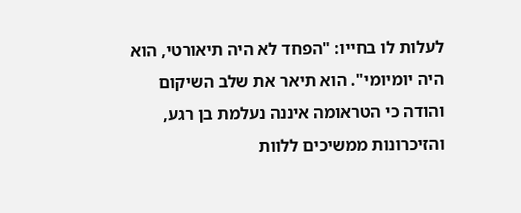לעלות לו בחייו: "הפחד לא היה תיאורטי, הוא היה יומיומי". הוא תיאר את שלב השיקום והודה כי הטראומה איננה נעלמת בן רגע, והזיכרונות ממשיכים ללוות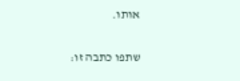אותו.

שתפו כתבה זו: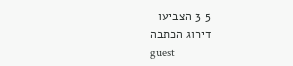5 3 הצביעו
דירוג הכתבה
guest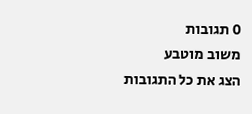0 תגובות
משוב מוטבע
הצג את כל התגובות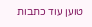טוען עוד כתבות